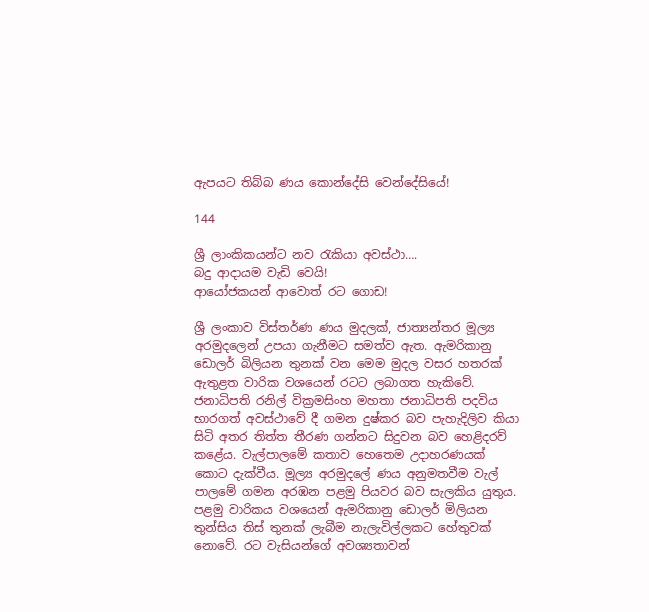ඇපයට තිබ්බ ණය කොන්දේසි වෙන්දේසියේ!

144

ශ්‍රී ලාංකිකයන්ට නව රැකියා අවස්ථා….
බදු ආදායම වැඩි වෙයි!
ආයෝජකයන් ආවොත් රට ගොඩ!

ශ්‍රී ලංකාව විස්තර්ණ ණය මුදලක්, ජාත්‍යන්තර මූල්‍ය අරමුදලෙන් උපයා ගැනීමට සමත්ව ඇත. ඇමරිකානු ඩොලර් බිලියන තුනක් වන මෙම මුදල වසර හතරක් ඇතුළත වාරික වශයෙන් රටට ලබාගත හැකිවේ. ජනාධිපති රනිල් වික්‍රමසිංහ මහතා ජනාධිපති පදවිය භාරගත් අවස්ථාවේ දී ගමන දුෂ්කර බව පැහැදිලිව කියා සිටි අතර තිත්ත තීරණ ගන්නට සිදුවන බව හෙළිදරව් කළේය. වැල්පාලමේ කතාව හෙතෙම උදාහරණයක් කොට දැක්වීය. මූල්‍ය අරමුදලේ ණය අනුමතවීම වැල් පාලමේ ගමන අරඹන පළමු පියවර බව සැලකිය යුතුය. පළමු වාරිකය වශයෙන් ඇමරිකානු ඩොලර් මිලියන තුන්සිය තිස් තුනක් ලැබීම නැලැවිල්ලකට හේතුවක් නොවේ. රට වැසියන්ගේ අවශ්‍යතාවන්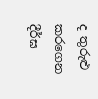ද තුරුළු කරගෙන දීර්ඝ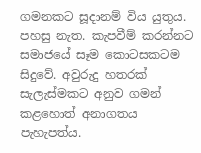ගමනකට සූදානම් විය යුතුය. පහසු නැත. කැපවීම් කරන්නට සමාජයේ සෑම කොටසකටම සිදුවේ. අවුරුදු හතරක් සැලැස්මකට අනුව ගමන් කළහොත් අනාගතය පැහැපත්ය.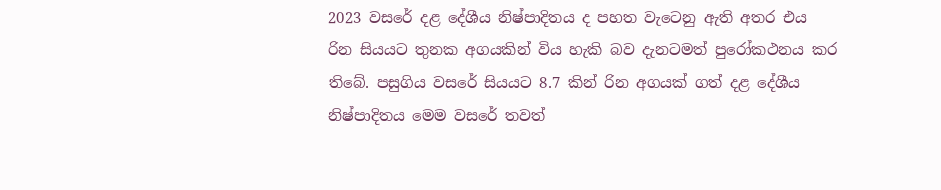2023 වසරේ දළ දේශීය නිෂ්පාදිතය ද පහත වැටෙනු ඇති අතර එය රින සියයට තුනක අගයකින් විය හැකි බව දැනටමත් පුරෝකථනය කර තිබේ. පසුගිය වසරේ සියයට 8.7 කින් රින අගයක් ගත් දළ දේශීය නිෂ්පාදිතය මෙම වසරේ තවත්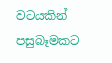වටයකින් පසුබෑමකට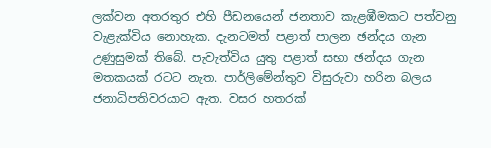ලක්වන අතරතුර එහි පීඩනයෙන් ජනතාව කැළඹීමකට පත්වනු වැළැක්විය නොහැක. දැනටමත් පළාත් පාලන ඡන්දය ගැන උණුසුමක් තිබේ. පැවැත්විය යුතු පළාත් සභා ඡන්දය ගැන මතකයක් රටට නැත. පාර්ලිමේන්තුව විසුරුවා හරින බලය ජනාධිපතිවරයාට ඇත. වසර හතරක්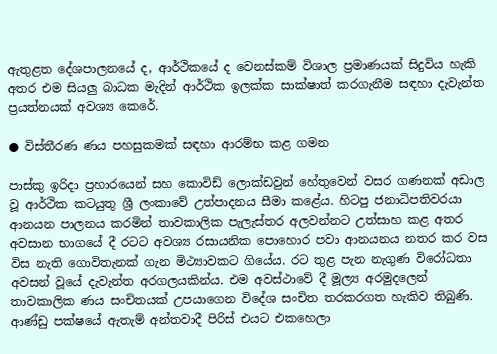ඇතුළත දේශපාලනයේ ද, ආර්ථිකයේ ද වෙනස්කම් විශාල ප්‍රමාණයක් සිදුවිය හැකි අතර එම සියලු බාධක මැදින් ආර්ථික ඉලක්ක සාක්ෂාත් කරගැනීම සඳහා දැවැන්ත ප්‍රයත්නයක් අවශ්‍ය කෙරේ.

● විස්තීරණ ණය පහසුකමක් සඳහා ආරම්භ කළ ගමන

පාස්කු ඉරිදා ප්‍රහාරයෙන් සහ කොවිඩ් ලොක්ඩවුන් හේතුවෙන් වසර ගණනක් අඩාල වූ ආර්ථික කටයුතු ශ්‍රී ලංකාවේ උත්පාදනය සීමා කළේය. හිටපු ජනාධිපතිවරයා ආනයන පාලනය කරමින් තාවකාලික පැලැස්තර අලවන්නට උත්සාහ කළ අතර අවසාන භාගයේ දී රටට අවශ්‍ය රසායනික පොහොර පවා ආනයනය නතර කර වස විස නැති ගොවිතැනක් ගැන මිථ්‍යාවකට ගියේය. රට තුළ පැන නැගුණ විරෝධතා අවසන් වූයේ දැවැන්ත අරගලයකින්ය. එම අවස්ථාවේ දී මූල්‍ය අරමුදලෙන් තාවකාලික ණය සංචිතයක් උපයාගෙන විදේශ සංචිත තරකරගත හැකිව තිබුණි. ආණ්ඩු පක්ෂයේ ඇතැම් අන්තවාදී පිරිස් එයට එකහෙලා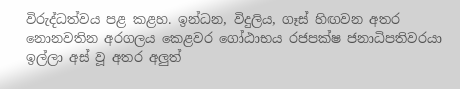විරුද්ධත්වය පළ කළහ. ඉන්ධන, විදුලිය, ගෑස් හිඟවන අතර නොනවතින අරගලය කෙළවර ගෝඨාභය රජපක්ෂ ජනාධිපතිවරයා ඉල්ලා අස් වූ අතර අලුත්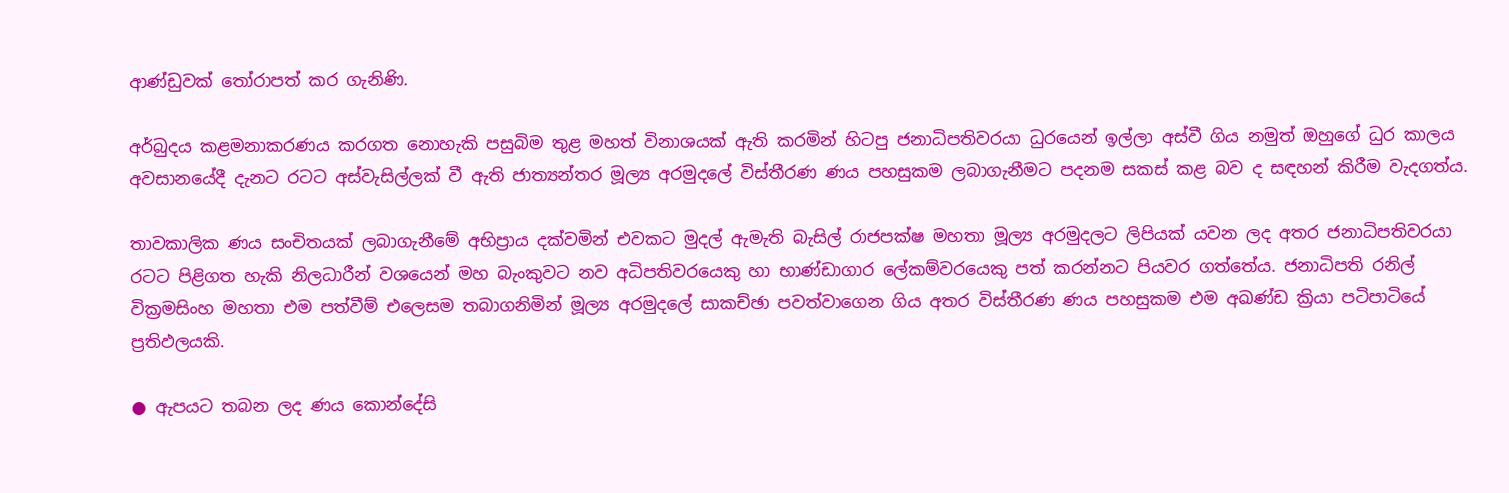ආණ්ඩුවක් තෝරාපත් කර ගැනිණි.

අර්බුදය කළමනාකරණය කරගත නොහැකි පසුබිම තුළ මහත් විනාශයක් ඇති කරමින් හිටපු ජනාධිපතිවරයා ධුරයෙන් ඉල්ලා අස්වී ගිය නමුත් ඔහුගේ ධුර කාලය අවසානයේදී දැනට රටට අස්වැසිල්ලක් වී ඇති ජාත්‍යන්තර මූල්‍ය අරමුදලේ විස්තීරණ ණය පහසුකම ලබාගැනීමට පදනම සකස් කළ බව ද සඳහන් කිරීම වැදගත්ය.

තාවකාලික ණය සංචිතයක් ලබාගැනීමේ අභිප්‍රාය දක්වමින් එවකට මුදල් ඇමැති බැසිල් රාජපක්ෂ මහතා මූල්‍ය අරමුදලට ලිපියක් යවන ලද අතර ජනාධිපතිවරයා රටට පිළිගත හැකි නිලධාරීන් වශයෙන් මහ බැංකුවට නව අධිපතිවරයෙකු හා භාණ්ඩාගාර ලේකම්වරයෙකු පත් කරන්නට පියවර ගත්තේය. ජනාධිපති රනිල් වික්‍රමසිංහ මහතා එම පත්වීම් එලෙසම තබාගනිමින් මූල්‍ය අරමුදලේ සාකච්ඡා පවත්වාගෙන ගිය අතර විස්තීරණ ණය පහසුකම එම අඛණ්ඩ ක්‍රියා පටිපාටියේ ප්‍රතිඵලයකි.

● ඇපයට තබන ලද ණය කොන්දේසි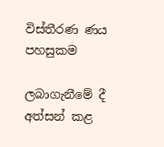විස්තීරණ ණය පහසුකම

ලබාගැනීමේ දී අත්සන් කළ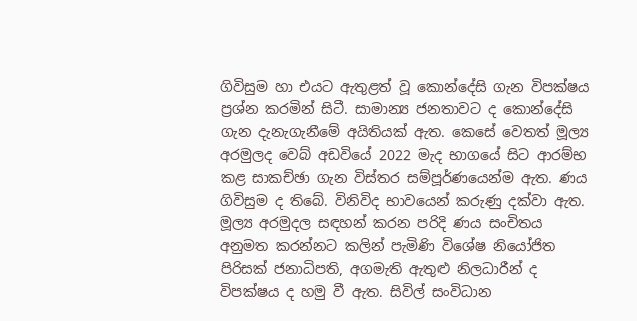ගිවිසුම හා එයට ඇතුළත් වූ කොන්දේසි ගැන විපක්ෂය ප්‍රශ්න කරමින් සිටී. සාමාන්‍ය ජනතාවට ද කොන්දේසි ගැන දැනැගැනීමේ අයිතියක් ඇත. කෙසේ වෙතත් මූල්‍ය අරමුලද වෙබ් අඩවියේ 2022 මැද භාගයේ සිට ආරම්භ කළ සාකච්ඡා ගැන විස්තර සම්පූර්ණයෙන්ම ඇත. ණය ගිවිසුම ද තිබේ. විනිවිද භාවයෙන් කරුණු දක්වා ඇත. මූල්‍ය අරමුදල සඳහන් කරන පරිදි ණය සංචිතය අනුමත කරන්නට කලින් පැමිණි විශේෂ නියෝජිත පිරිසක් ජනාධිපති, අගමැති ඇතුළු නිලධාරීන් ද විපක්ෂය ද හමු වී ඇත. සිවිල් සංවිධාන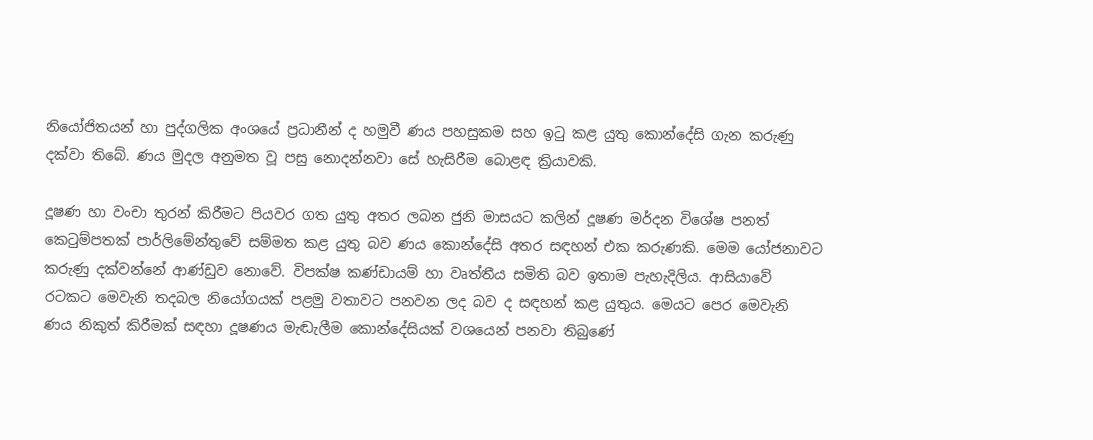නියෝජිතයන් හා පුද්ගලික අංශයේ ප්‍රධානීන් ද හමුවී ණය පහසුකම සහ ඉටු කළ යුතු කොන්දේසි ගැන කරුණු දක්වා තිබේ. ණය මුදල අනුමත වූ පසු නොදන්නවා සේ හැසිරීම බොළඳ ක්‍රියාවකි.

දූෂණ හා වංචා තුරන් කිරීමට පියවර ගත යුතු අතර ලබන ජුනි මාසයට කලින් දූෂණ මර්දන විශේෂ පනත් කෙටුම්පතක් පාර්ලිමේන්තුවේ සම්මත කළ යුතු බව ණය කොන්දේසි අතර සඳහන් එක කරුණකි. මෙම යෝජනාවට කරුණු දක්වන්නේ ආණ්ඩුව නොවේ. විපක්ෂ කණ්ඩායම් හා වෘත්තීය සමිති බව ඉතාම පැහැදිලිය. ආසියාවේ රටකට මෙවැනි තදබල නියෝගයක් පළමු වතාවට පනවන ලද බව ද සඳහන් කළ යුතුය. මෙයට පෙර මෙවැනි ණය නිකුත් කිරීමක් සඳහා දූෂණය මැඬැලීම කොන්දේසියක් වශයෙන් පනවා තිබුණේ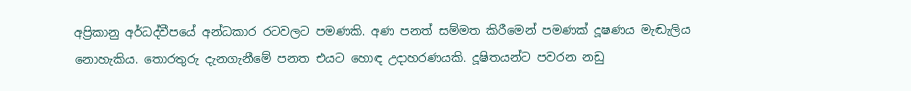අප්‍රිකානු අර්ධද්වීපයේ අන්ධකාර රටවලට පමණකි. අණ පනත් සම්මත කිරීමෙන් පමණක් දූෂණය මැඬැලිය නොහැකිය. තොරතුරු දැනගැනීමේ පනත එයට හොඳ උදාහරණයකි. දූෂිතයන්ට පවරන නඩු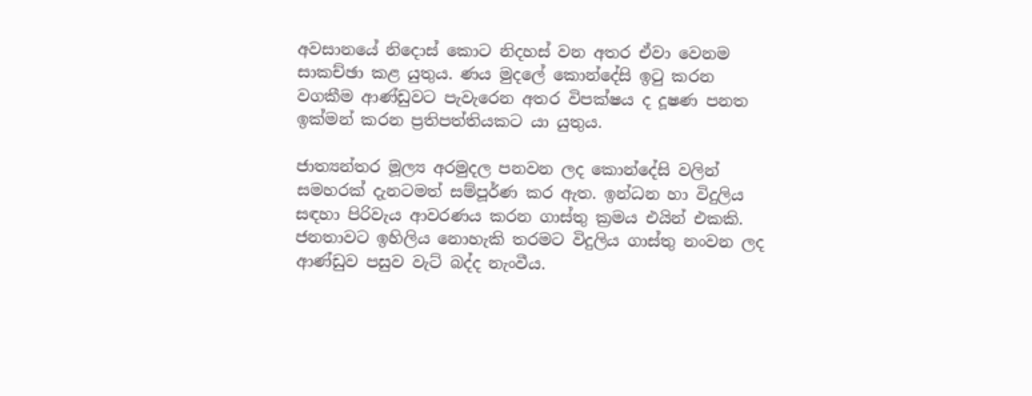අවසානයේ නිදොස් කොට නිදහස් වන අතර ඒවා වෙනම සාකච්ඡා කළ යුතුය. ණය මුදලේ කොන්දේසි ඉටු කරන වගකීම ආණ්ඩුවට පැවැරෙන අතර විපක්ෂය ද දූෂණ පනත ඉක්මන් කරන ප්‍රතිපත්තියකට යා යුතුය.

ජාත්‍යන්තර මූල්‍ය අරමුදල පනවන ලද කොන්දේසි වලින් සමහරක් දැනටමත් සම්පූර්ණ කර ඇත. ඉන්ධන හා විදුලිය සඳහා පිරිවැය ආවරණය කරන ගාස්තු ක්‍රමය එයින් එකකි. ජනතාවට ඉහිලිය නොහැකි තරමට විදුලිය ගාස්තු නංවන ලද ආණ්ඩුව පසුව වැට් බද්ද නැංවීය.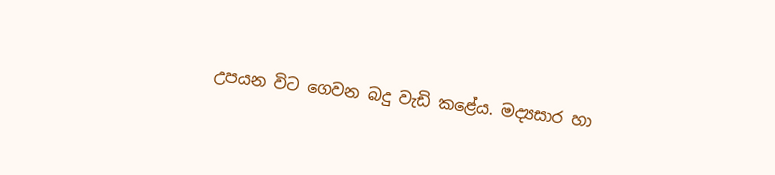උපයන විට ගෙවන බදු වැඩි කළේය. මද්‍යසාර හා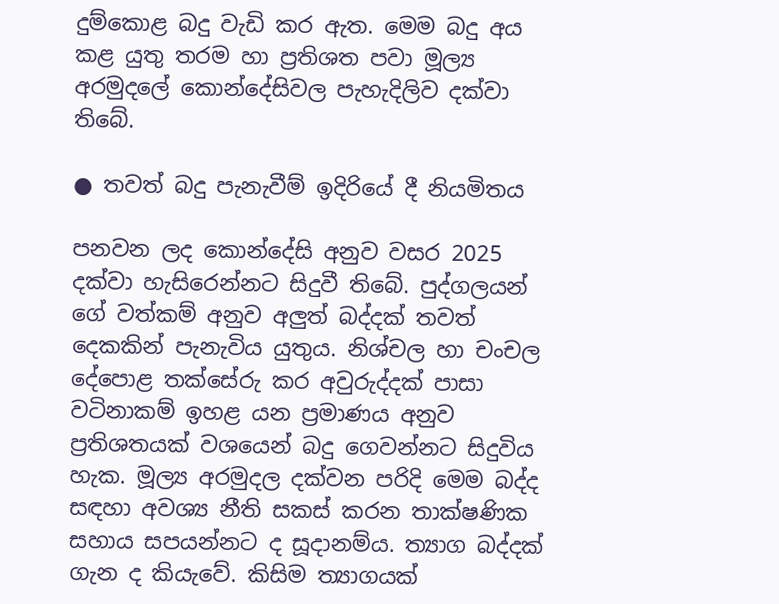දුම්කොළ බදු වැඩි කර ඇත. මෙම බදු අය කළ යුතු තරම හා ප්‍රතිශත පවා මූල්‍ය අරමුදලේ කොන්දේසිවල පැහැදිලිව දක්වා තිබේ.

● තවත් බදු පැනැවීම් ඉදිරියේ දී නියමිතය

පනවන ලද කොන්දේසි අනුව වසර 2025 දක්වා හැසිරෙන්නට සිදුවී තිබේ. පුද්ගලයන් ගේ වත්කම් අනුව අලුත් බද්දක් තවත් දෙකකින් පැනැවිය යුතුය. නිශ්චල හා චංචල දේපොළ තක්සේරු කර අවුරුද්දක් පාසා වටිනාකම් ඉහළ යන ප්‍රමාණය අනුව ප්‍රතිශතයක් වශයෙන් බදු ගෙවන්නට සිදුවිය හැක. මූල්‍ය අරමුදල දක්වන පරිදි මෙම බද්ද සඳහා අවශ්‍ය නීති සකස් කරන තාක්ෂණික සහාය සපයන්නට ද සූදානම්ය. ත්‍යාග බද්දක් ගැන ද කියැවේ. කිසිම ත්‍යාගයක්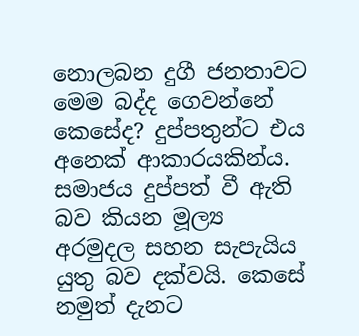නොලබන දුගී ජනතාවට මෙම බද්ද ගෙවන්නේ කෙසේද? දුප්පතුන්ට එය අනෙක් ආකාරයකින්ය. සමාජය දුප්පත් වී ඇති බව කියන මූල්‍ය අරමුදල සහන සැපැයිය යුතු බව දක්වයි. කෙසේ නමුත් දැනට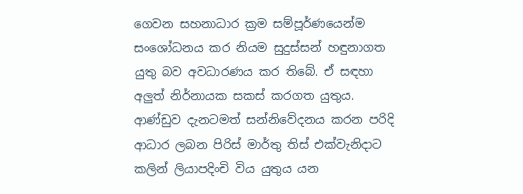ගෙවන සහනාධාර ක්‍රම සම්පූර්ණයෙන්ම සංශෝධනය කර නියම සුදුස්සන් හඳුනාගත යුතු බව අවධාරණය කර තිබේ. ඒ සඳහා අලුත් නිර්නායක සකස් කරගත යුතුය. ආණ්ඩුව දැනටමත් සන්නිවේදනය කරන පරිදි ආධාර ලබන පිරිස් මාර්තු තිස් එක්වැනිදාට කලින් ලියාපදිංචි විය යුතුය යන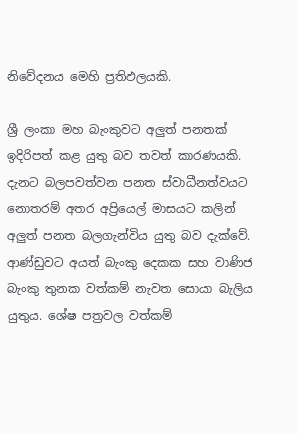නිවේදනය මෙහි ප්‍රතිඵලයකි.

ශ්‍රී ලංකා මහ බැංකුවට අලුත් පනතක් ඉදිරිපත් කළ යුතු බව තවත් කාරණයකි. දැනට බලපවත්වන පනත ස්වාධීනත්වයට නොතරම් අතර අප්‍රියෙල් මාසයට කලින් අලුත් පනත බලගැන්විය යුතු බව දැක්වේ. ආණ්ඩුවට අයත් බැංකු දෙකක සහ වාණිජ බැංකු තුනක වත්කම් නැවත සොයා බැලිය යුතුය. ශේෂ පත්‍රවල වත්කම්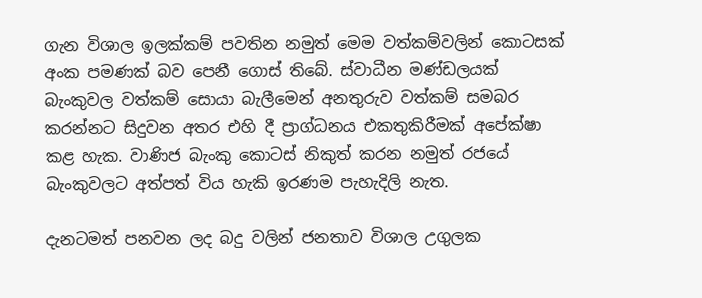ගැන විශාල ඉලක්කම් පවතින නමුත් මෙම වත්කම්වලින් කොටසක් අංක පමණක් බව පෙනී ගොස් තිබේ. ස්වාධීන මණ්ඩලයක් බැංකුවල වත්කම් සොයා බැලීමෙන් අනතුරුව වත්කම් සමබර කරන්නට සිදුවන අතර එහි දී ප්‍රාග්ධනය එකතුකිරීමක් අපේක්ෂා කළ හැක. වාණිජ බැංකු කොටස් නිකුත් කරන නමුත් රජයේ බැංකුවලට අත්පත් විය හැකි ඉරණම පැහැදිලි නැත.

දැනටමත් පනවන ලද බදු වලින් ජනතාව විශාල උගුලක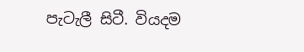පැටැලී සිටී. වියදම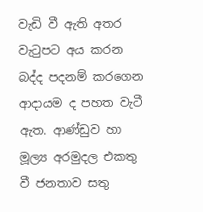වැඩි වී ඇති අතර වැටුපට අය කරන බද්ද පදනම් කරගෙන ආදායම ද පහත වැටී ඇත. ආණ්ඩුව හා මූල්‍ය අරමුදල එකතු වී ජනතාව සතු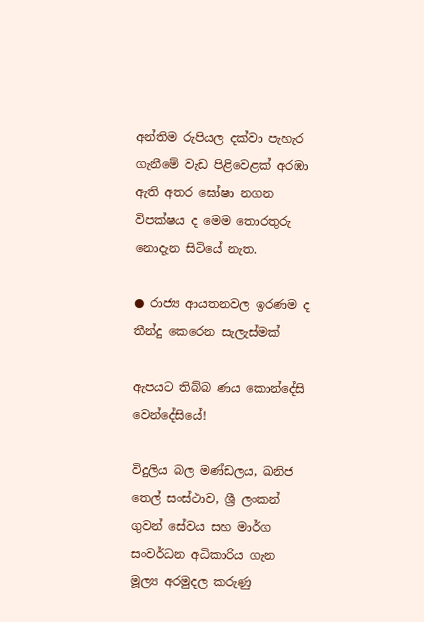අන්තිම රුපියල දක්වා පැහැර ගැනීමේ වැඩ පිළිවෙළක් අරඹා ඇති අතර ඝෝෂා නගන විපක්ෂය ද මෙම තොරතුරු නොදැන සිටියේ නැත.

● රාජ්‍ය ආයතනවල ඉරණම ද තීන්දු කෙරෙන සැලැස්මක්

ඇපයට තිබ්බ ණය කොන්දේසි වෙන්දේසියේ!

විදුලිය බල මණ්ඩලය, ඛනිජ තෙල් සංස්ථාව, ශ්‍රී ලංකන් ගුවන් සේවය සහ මාර්ග සංවර්ධන අධිකාරිය ගැන මූල්‍ය අරමුදල කරුණු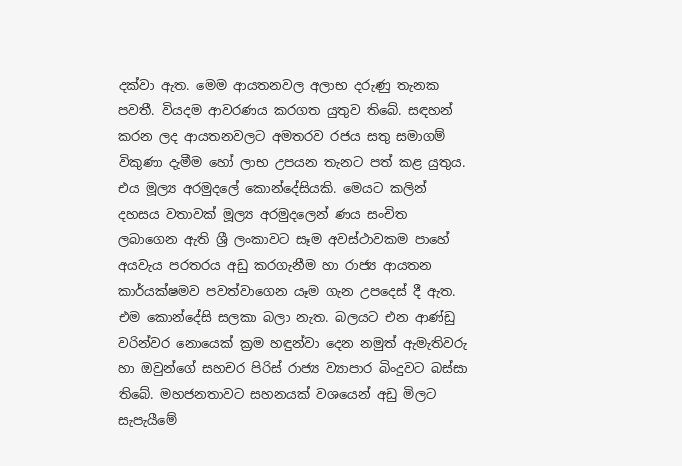දක්වා ඇත. මෙම ආයතනවල අලාභ දරුණු තැනක පවතී. වියදම ආවරණය කරගත යුතුව තිබේ. සඳහන් කරන ලද ආයතනවලට අමතරව රජය සතු සමාගම් විකුණා දැමීම හෝ ලාභ උපයන තැනට පත් කළ යුතුය. එය මූල්‍ය අරමුදලේ කොන්දේසියකි. මෙයට කලින් දහසය වතාවක් මූල්‍ය අරමුදලෙන් ණය සංචිත ලබාගෙන ඇති ශ්‍රී ලංකාවට සෑම අවස්ථාවකම පාහේ අයවැය පරතරය අඩු කරගැනීම හා රාජ්‍ය ආයතන කාර්යක්ෂමව පවත්වාගෙන යෑම ගැන උපදෙස් දී ඇත. එම කොන්දේසි සලකා බලා නැත. බලයට එන ආණ්ඩු වරින්වර නොයෙක් ක්‍රම හඳුන්වා දෙන නමුත් ඇමැතිවරු හා ඔවුන්ගේ සහචර පිරිස් රාජ්‍ය ව්‍යාපාර බිංදුවට බස්සා තිබේ. මහජනතාවට සහනයක් වශයෙන් අඩු මිලට සැපැයීමේ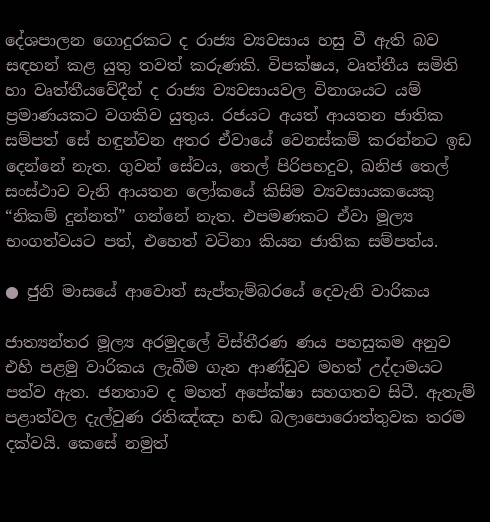දේශපාලන ගොදුරකට ද රාජ්‍ය ව්‍යවසාය හසු වී ඇති බව සඳහන් කළ යුතු තවත් කරුණකි. විපක්ෂය, වෘත්තීය සමිති හා වෘත්තීයවේදීන් ද රාජ්‍ය ව්‍යවසායවල විනාශයට යම් ප්‍රමාණයකට වගකිව යුතුය. රජයට අයත් ආයතන ජාතික සම්පත් සේ හඳුන්වන අතර ඒවායේ වෙනස්කම් කරන්නට ඉඩ දෙන්නේ නැත. ගුවන් සේවය, තෙල් පිරිපහදුව, ඛනිජ තෙල් සංස්ථාව වැනි ආයතන ලෝකයේ කිසිම ව්‍යවසායකයෙකු “නිකම් දුන්නත්” ගන්නේ නැත. එපමණකට ඒවා මූල්‍ය භංගත්වයට පත්, එහෙත් වටිනා කියන ජාතික සම්පත්ය.

● ජුනි මාසයේ ආවොත් සැප්තැම්බරයේ දෙවැනි වාරිකය

ජාත්‍යන්තර මූල්‍ය අරමුදලේ විස්තීරණ ණය පහසුකම අනුව එහි පළමු වාරිකය ලැබීම ගැන ආණ්ඩුව මහත් උද්දාමයට පත්ව ඇත. ජනතාව ද මහත් අපේක්ෂා සහගතව සිටී. ඇතැම් පළාත්වල දැල්වුණ රතිඤ්ඤා හඬ බලාපොරොත්තුවක තරම දක්වයි. කෙසේ නමුත්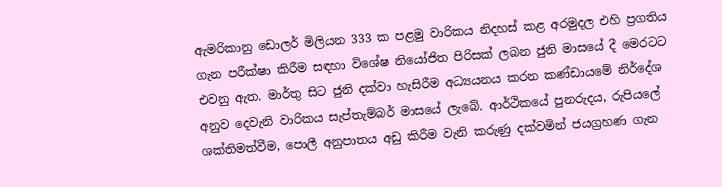ඇමරිකානු ඩොලර් මිලියන 333 ක පළමු වාරිකය නිදහස් කළ අරමුදල එහි ප්‍රගතිය ගැන පරීක්ෂා කිරීම සඳහා විශේෂ නියෝජිත පිරිසක් ලබන ජුනි මාසයේ දී මෙරටට එවනු ඇත. මාර්තු සිට ජුනි දක්වා හැසිරීම අධ්‍යයනය කරන කණ්ඩායමේ නිර්දේශ අනුව දෙවැනි වාරිකය සැප්තැම්බර් මාසයේ ලැබේ. ආර්ථිකයේ පුනරුදය, රුපියලේ ශක්තිමත්වීම, පොලී අනුපාතය අඩු කිරීම වැනි කරුණු දක්වමින් ජයග්‍රහණ ගැන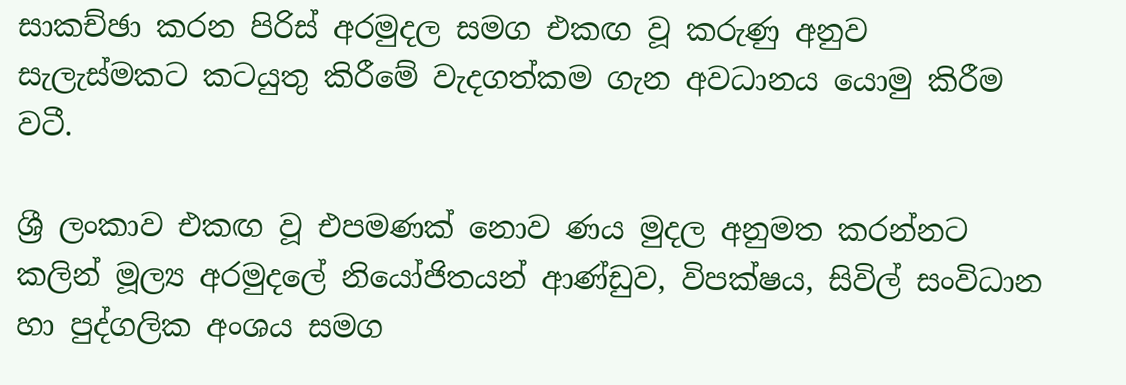සාකච්ඡා කරන පිරිස් අරමුදල සමග එකඟ වූ කරුණු අනුව සැලැස්මකට කටයුතු කිරීමේ වැදගත්කම ගැන අවධානය යොමු කිරීම වටී.

ශ්‍රී ලංකාව එකඟ වූ එපමණක් නොව ණය මුදල අනුමත කරන්නට කලින් මූල්‍ය අරමුදලේ නියෝජිතයන් ආණ්ඩුව, විපක්ෂය, සිවිල් සංවිධාන හා පුද්ගලික අංශය සමග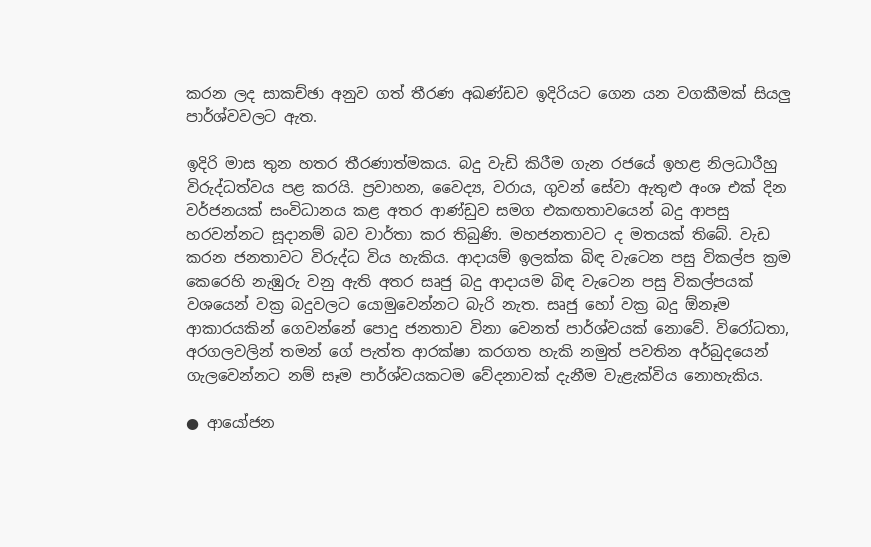කරන ලද සාකච්ඡා අනුව ගත් තීරණ අඛණ්ඩව ඉදිරියට ගෙන යන වගකීමක් සියලු පාර්ශ්වවලට ඇත.

ඉදිරි මාස තුන හතර තීරණාත්මකය. බදු වැඩි කිරීම ගැන රජයේ ඉහළ නිලධාරීහු විරුද්ධත්වය පළ කරයි. ප්‍රවාහන, වෛද්‍ය, වරාය, ගුවන් සේවා ඇතුළු අංශ එක් දින වර්ජනයක් සංවිධානය කළ අතර ආණ්ඩුව සමග එකඟතාවයෙන් බදු ආපසු හරවන්නට සූදානම් බව වාර්තා කර තිබුණි. මහජනතාවට ද මතයක් තිබේ. වැඩ කරන ජනතාවට විරුද්ධ විය හැකිය. ආදායම් ඉලක්ක බිඳ වැටෙන පසු විකල්ප ක්‍රම කෙරෙහි නැඹුරු වනු ඇති අතර සෘජු බදු ආදායම බිඳ වැටෙන පසු විකල්පයක් වශයෙන් වක්‍ර බදුවලට යොමුවෙන්නට බැරි නැත. සෘජු හෝ වක්‍ර බදු ඕනෑම ආකාරයකින් ගෙවන්නේ පොදු ජනතාව විනා වෙනත් පාර්ශ්වයක් නොවේ. විරෝධතා, අරගලවලින් තමන් ගේ පැත්ත ආරක්ෂා කරගත හැකි නමුත් පවතින අර්බුදයෙන් ගැලවෙන්නට නම් සෑම පාර්ශ්වයකටම වේදනාවක් දැනීම වැළැක්විය නොහැකිය.

● ආයෝජන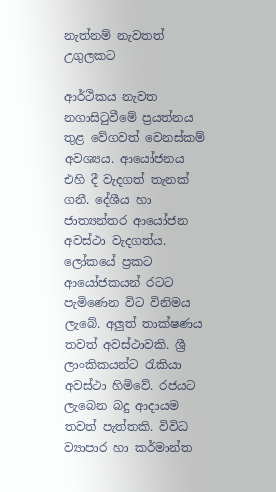නැත්නම් නැවතත් උගුලකට

ආර්ථිකය නැවත නගාසිටුවීමේ ප්‍රයත්නය තුළ වේගවත් වෙනස්කම් අවශ්‍යය. ආයෝජනය එහි දී වැදගත් තැනක් ගනී. දේශීය හා ජාත්‍යන්තර ආයෝජන අවස්ථා වැදගත්ය. ලෝකයේ ප්‍රකට ආයෝජකයන් රටට පැමිණෙන විට විනිමය ලැබේ. අලුත් තාක්ෂණය තවත් අවස්ථාවකි. ශ්‍රී ලාංකිකයන්ට රැකියා අවස්ථා හිමිවේ. රජයට ලැබෙන බදු ආදායම තවත් පැත්තකි. විවිධ ව්‍යාපාර හා කර්මාන්ත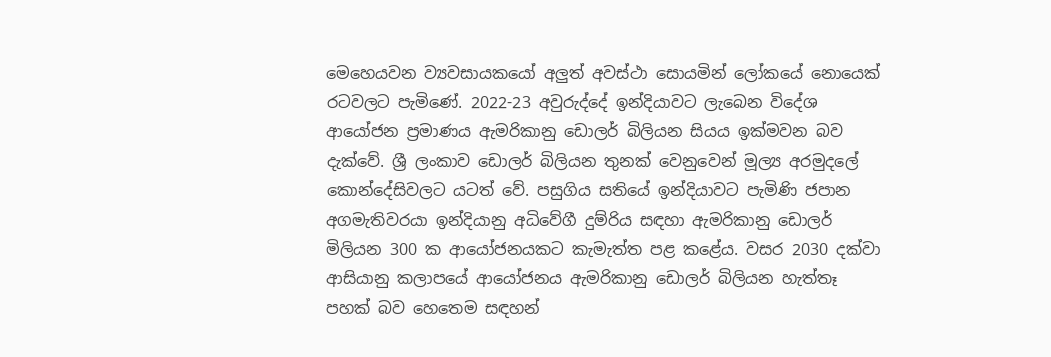මෙහෙයවන ව්‍යවසායකයෝ අලුත් අවස්ථා සොයමින් ලෝකයේ නොයෙක් රටවලට පැමිණේ. 2022-23 අවුරුද්දේ ඉන්දියාවට ලැබෙන විදේශ ආයෝජන ප්‍රමාණය ඇමරිකානු ඩොලර් බිලියන සියය ඉක්මවන බව දැක්වේ. ශ්‍රී ලංකාව ඩොලර් බිලියන තුනක් වෙනුවෙන් මූල්‍ය අරමුදලේ කොන්දේසිවලට යටත් වේ. පසුගිය සතියේ ඉන්දියාවට පැමිණි ජපාන අගමැතිවරයා ඉන්දියානු අධිවේගී දුම්රිය සඳහා ඇමරිකානු ඩොලර් මිලියන 300 ක ආයෝජනයකට කැමැත්ත පළ කළේය. වසර 2030 දක්වා ආසියානු කලාපයේ ආයෝජනය ඇමරිකානු ඩොලර් බිලියන හැත්තෑ පහක් බව හෙතෙම සඳහන්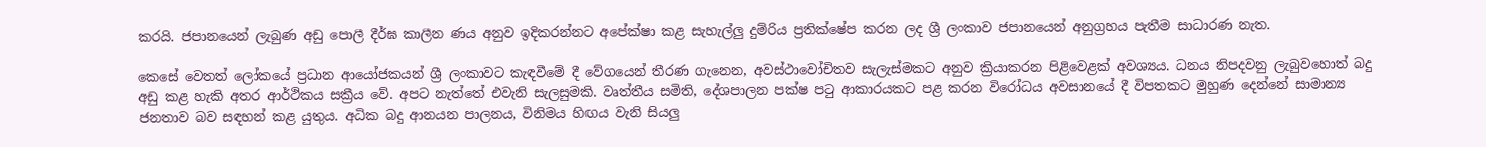කරයි. ජපානයෙන් ලැබුණ අඩු පොලී දීර්ඝ කාලීන ණය අනුව ඉදිකරන්නට අපේක්ෂා කළ සැහැල්ලු දුම්රිය ප්‍රතික්ෂේප කරන ලද ශ්‍රී ලංකාව ජපානයෙන් අනුග්‍රහය පැතීම සාධාරණ නැත.

කෙසේ වෙතත් ලෝකයේ ප්‍රධාන ආයෝජකයන් ශ්‍රී ලංකාවට කැඳවීමේ දී වේගයෙන් තීරණ ගැනෙන, අවස්ථාවෝචිතව සැලැස්මකට අනුව ක්‍රියාකරන පිළිවෙළක් අවශ්‍යය. ධනය නිපදවනු ලැබුවහොත් බදු අඩු කළ හැකි අතර ආර්ථිකය සක්‍රීය වේ. අපට නැත්තේ එවැනි සැලසුමකි. වෘත්තීය සමිති, දේශපාලන පක්ෂ පටු ආකාරයකට පළ කරන විරෝධය අවසානයේ දී විපතකට මුහුණ දෙන්නේ සාමාන්‍ය ජනතාව බව සඳහන් කළ යුතුය. අධික බදු ආනයන පාලනය, විනිමය හිඟය වැනි සියලු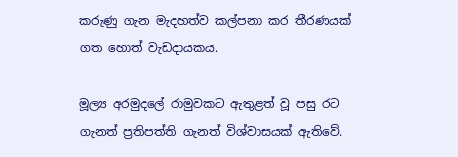කරුණු ගැන මැදහත්ව කල්පනා කර තීරණයක් ගත හොත් වැඩදායකය.

මූල්‍ය අරමුදලේ රාමුවකට ඇතුළත් වූ පසු රට ගැනත් ප්‍රතිපත්ති ගැනත් විශ්වාසයක් ඇතිවේ.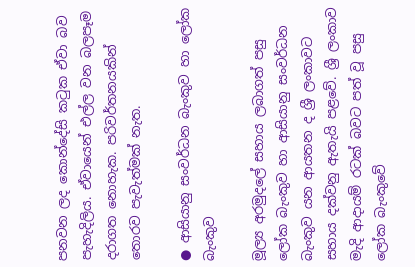පනවන ලද කොන්දේසි කටුක ඒවා බව පැහැදිලිය. ඒවායෙන් එල්ල වන බලපෑම දරාගත නොහැක. පරිවර්තනයකින් තොරව පැවැත්මක් නැත.

● ආසියානු සංවර්ධන බැංකුව හා ලෝක බැංකුව

මූල්‍ය අරමුදලේ සහාය ලබාගත් පසු ලෝක බැංකුව හා ආසියානු සංවර්ධන බැංකුව යන ආයතන ද ශ්‍රී ලංකාවට සහාය දක්වනු ඇතැයි පළවේ. ශ්‍රී ලංකාව මැදි ආදායම් රටක් බවට පත් වූ පසු ලෝක බැංකුවේ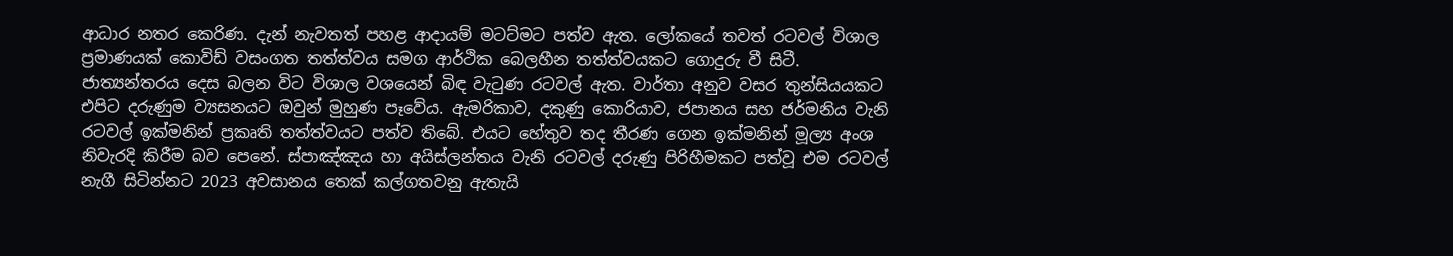ආධාර නතර කෙරිණ. දැන් නැවතත් පහළ ආදායම් මටට්මට පත්ව ඇත. ලෝකයේ තවත් රටවල් විශාල ප්‍රමාණයක් කොවිඩ් වසංගත තත්ත්වය සමග ආර්ථික බෙලහීන තත්ත්වයකට ගොදුරු වී සිටී. ජාත්‍යන්තරය දෙස බලන විට විශාල වශයෙන් බිඳ වැටුණ රටවල් ඇත. වාර්තා අනුව වසර තුන්සියයකට එපිට දරුණුම ව්‍යසනයට ඔවුන් මුහුණ පෑවේය. ඇමරිකාව, දකුණු කොරියාව, ජපානය සහ ජර්මනිය වැනි රටවල් ඉක්මනින් ප්‍රකෘති තත්ත්වයට පත්ව තිබේ. එයට හේතුව තද තීරණ ගෙන ඉක්මනින් මූල්‍ය අංශ නිවැරදි කිරීම බව පෙනේ. ස්පාඤ්ඤය හා අයිස්ලන්තය වැනි රටවල් දරුණු පිරිහීමකට පත්වූ එම රටවල් නැගී සිටින්නට 2023 අවසානය තෙක් කල්ගතවනු ඇතැයි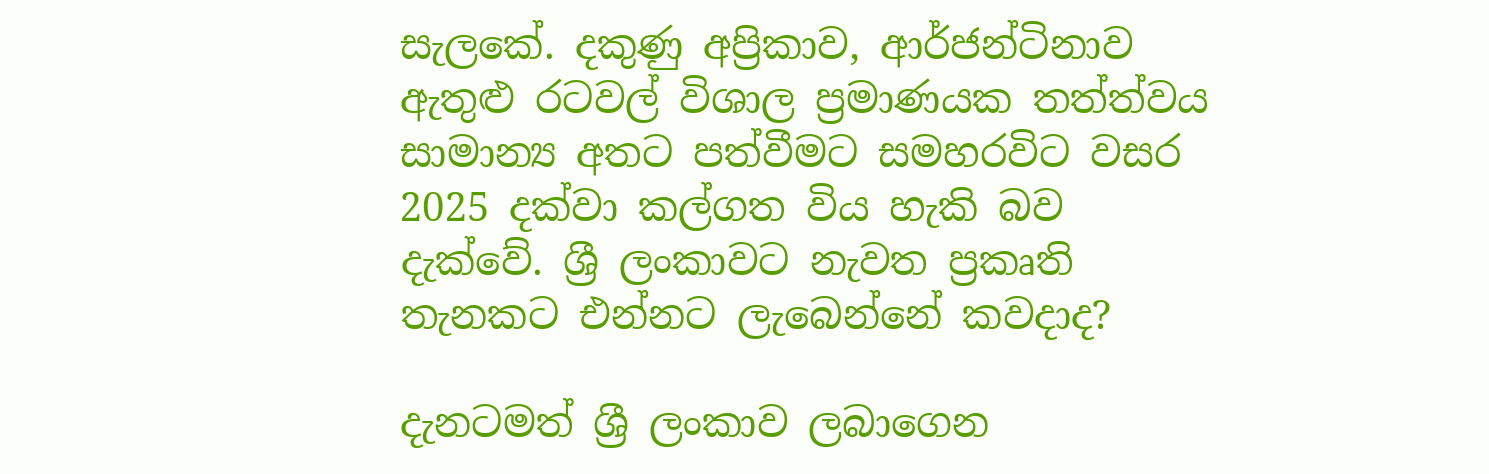සැලකේ. දකුණු අප්‍රිකාව, ආර්ජන්ටිනාව ඇතුළු රටවල් විශාල ප්‍රමාණයක තත්ත්වය සාමාන්‍ය අතට පත්වීමට සමහරවිට වසර 2025 දක්වා කල්ගත විය හැකි බව දැක්වේ. ශ්‍රී ලංකාවට නැවත ප්‍රකෘති තැනකට එන්නට ලැබෙන්නේ කවදාද?

දැනටමත් ශ්‍රී ලංකාව ලබාගෙන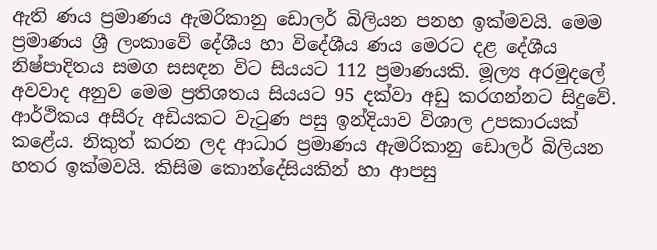ඇති ණය ප්‍රමාණය ඇමරිකානු ඩොලර් බිලියන පනහ ඉක්මවයි. මෙම ප්‍රමාණය ශ්‍රී ලංකාවේ දේශීය හා විදේශීය ණය මෙරට දළ දේශීය නිෂ්පාදිතය සමග සසඳන විට සියයට 112 ප්‍රමාණයකි. මූල්‍ය අරමුදලේ අවවාද අනුව මෙම ප්‍රතිශතය සියයට 95 දක්වා අඩු කරගන්නට සිදුවේ. ආර්ථිකය අසීරු අඩියකට වැටුණ පසු ඉන්දියාව විශාල උපකාරයක් කළේය. නිකුත් කරන ලද ආධාර ප්‍රමාණය ඇමරිකානු ඩොලර් බිලියන හතර ඉක්මවයි. කිසිම කොන්දේසියකින් හා ආපසු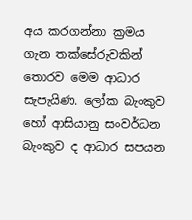අය කරගන්නා ක්‍රමය ගැන තක්සේරුවකින් තොරව මෙම ආධාර සැපැයිණ. ලෝක බැංකුව හෝ ආසියානු සංවර්ධන බැංකුව ද ආධාර සපයන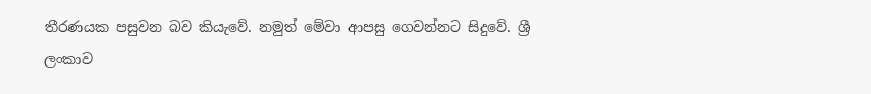තීරණයක පසුවන බව කියැවේ. නමුත් මේවා ආපසු ගෙවන්නට සිදුවේ. ශ්‍රී ලංකාව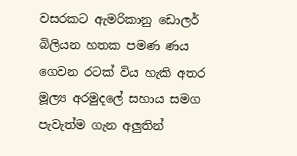වසරකට ඇමරිකානු ඩොලර් බිලියන හතක පමණ ණය ගෙවන රටක් විය හැකි අතර මූල්‍ය අරමුදලේ සහාය සමග පැවැත්ම ගැන අලුතින්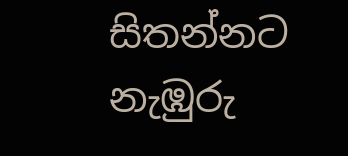සිතන්නට නැඹුරු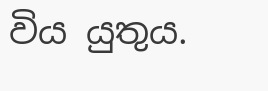විය යුතුය.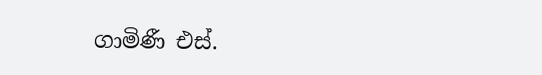ගාමිණී එස්.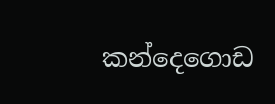කන්දෙගොඩ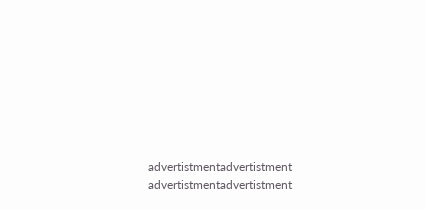advertistmentadvertistment
advertistmentadvertistment